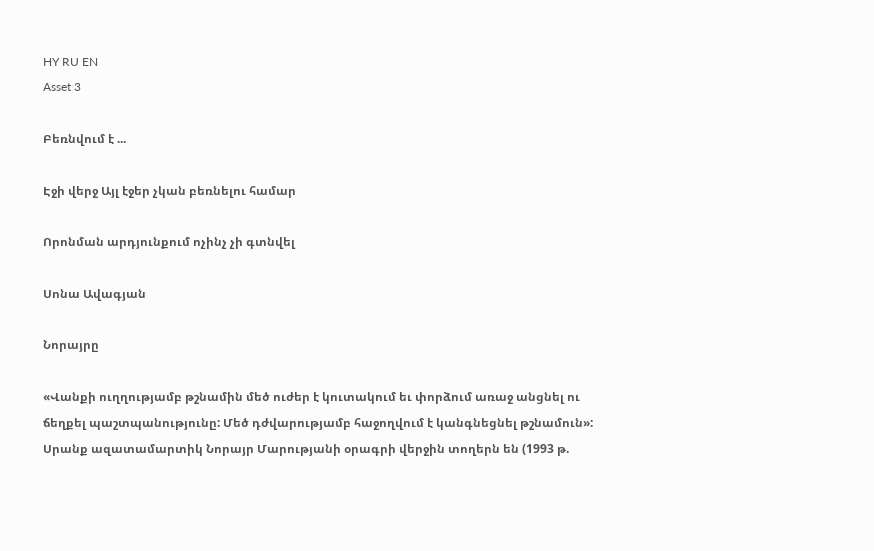HY RU EN
Asset 3

Բեռնվում է ...

Էջի վերջ Այլ էջեր չկան բեռնելու համար

Որոնման արդյունքում ոչինչ չի գտնվել

Սոնա Ավագյան

Նորայրը

«Վանքի ուղղությամբ թշնամին մեծ ուժեր է կուտակում եւ փորձում առաջ անցնել ու ճեղքել պաշտպանությունը: Մեծ դժվարությամբ հաջողվում է կանգնեցնել թշնամուն»: Սրանք ազատամարտիկ Նորայր Մարությանի օրագրի վերջին տողերն են (1993 թ.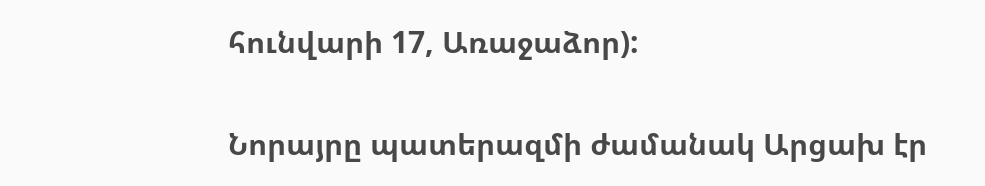հունվարի 17, Առաջաձոր):

Նորայրը պատերազմի ժամանակ Արցախ էր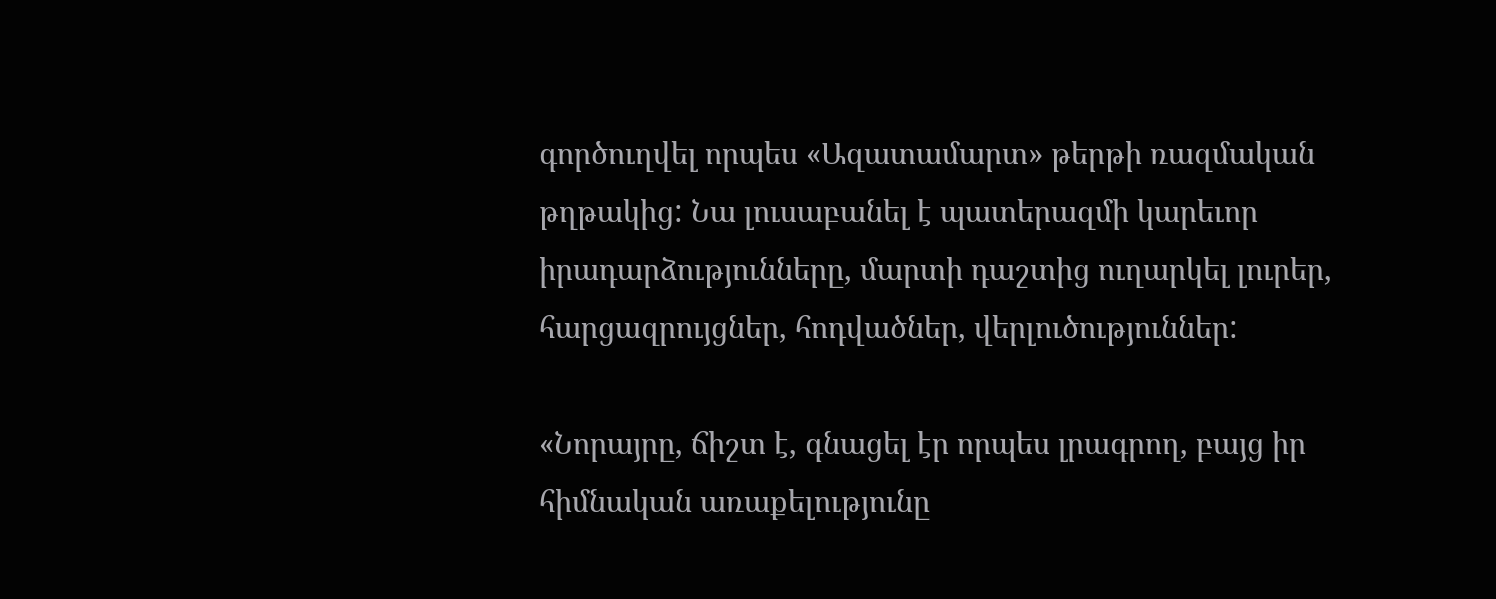գործուղվել որպես «Ազատամարտ» թերթի ռազմական թղթակից: Նա լուսաբանել է պատերազմի կարեւոր իրադարձությունները, մարտի դաշտից ուղարկել լուրեր, հարցազրույցներ, հոդվածներ, վերլուծություններ:

«Նորայրը, ճիշտ է, գնացել էր որպես լրագրող, բայց իր հիմնական առաքելությունը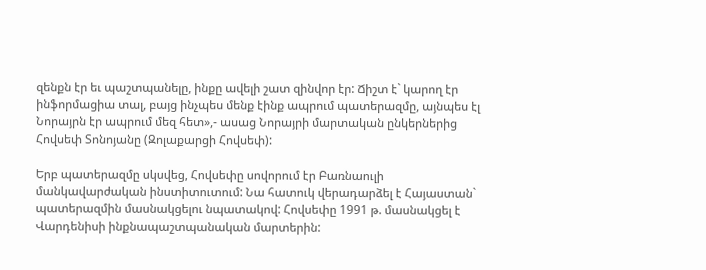զենքն էր եւ պաշտպանելը, ինքը ավելի շատ զինվոր էր: Ճիշտ է` կարող էր ինֆորմացիա տալ, բայց ինչպես մենք էինք ապրում պատերազմը, այնպես էլ Նորայրն էր ապրում մեզ հետ»,- ասաց Նորայրի մարտական ընկերներից Հովսեփ Տոնոյանը (Զոլաքարցի Հովսեփ):

Երբ պատերազմը սկսվեց, Հովսեփը սովորում էր Բառնաուլի մանկավարժական ինստիտուտում: Նա հատուկ վերադարձել է Հայաստան` պատերազմին մասնակցելու նպատակով: Հովսեփը 1991 թ. մասնակցել է Վարդենիսի ինքնապաշտպանական մարտերին: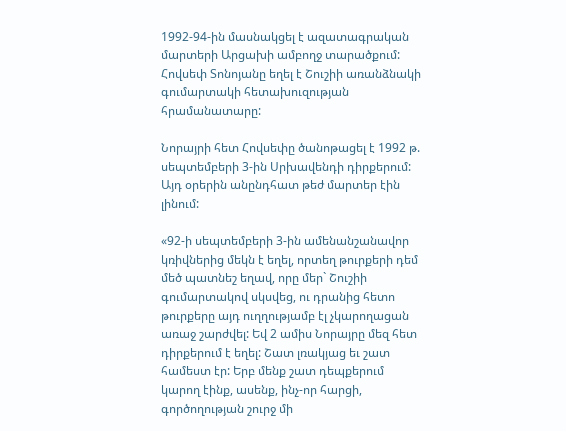1992-94-ին մասնակցել է ազատագրական մարտերի Արցախի ամբողջ տարածքում: Հովսեփ Տոնոյանը եղել է Շուշիի առանձնակի գումարտակի հետախուզության հրամանատարը:

Նորայրի հետ Հովսեփը ծանոթացել է 1992 թ. սեպտեմբերի 3-ին Սրխավենդի դիրքերում: Այդ օրերին անընդհատ թեժ մարտեր էին լինում:

«92-ի սեպտեմբերի 3-ին ամենանշանավոր կռիվներից մեկն է եղել, որտեղ թուրքերի դեմ մեծ պատնեշ եղավ, որը մեր` Շուշիի գումարտակով սկսվեց, ու դրանից հետո թուրքերը այդ ուղղությամբ էլ չկարողացան առաջ շարժվել: Եվ 2 ամիս Նորայրը մեզ հետ դիրքերում է եղել: Շատ լռակյաց եւ շատ համեստ էր: Երբ մենք շատ դեպքերում կարող էինք, ասենք, ինչ-որ հարցի, գործողության շուրջ մի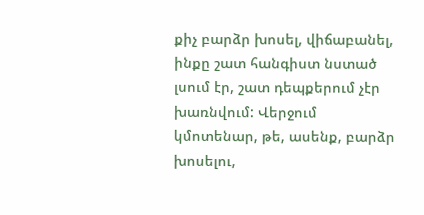քիչ բարձր խոսել, վիճաբանել, ինքը շատ հանգիստ նստած լսում էր, շատ դեպքերում չէր խառնվում: Վերջում կմոտենար, թե, ասենք, բարձր խոսելու,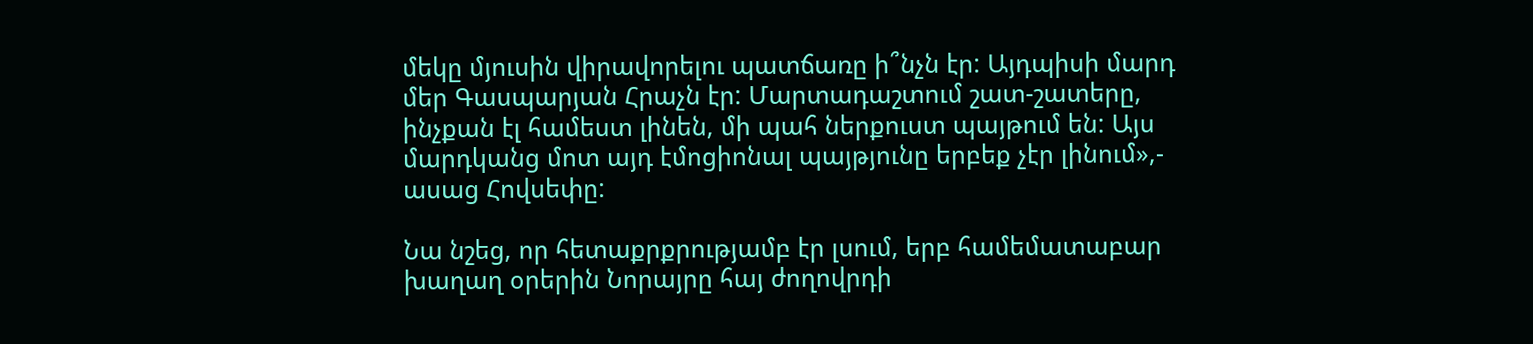մեկը մյուսին վիրավորելու պատճառը ի՞նչն էր: Այդպիսի մարդ մեր Գասպարյան Հրաչն էր: Մարտադաշտում շատ-շատերը, ինչքան էլ համեստ լինեն, մի պահ ներքուստ պայթում են: Այս մարդկանց մոտ այդ էմոցիոնալ պայթյունը երբեք չէր լինում»,- ասաց Հովսեփը:

Նա նշեց, որ հետաքրքրությամբ էր լսում, երբ համեմատաբար խաղաղ օրերին Նորայրը հայ ժողովրդի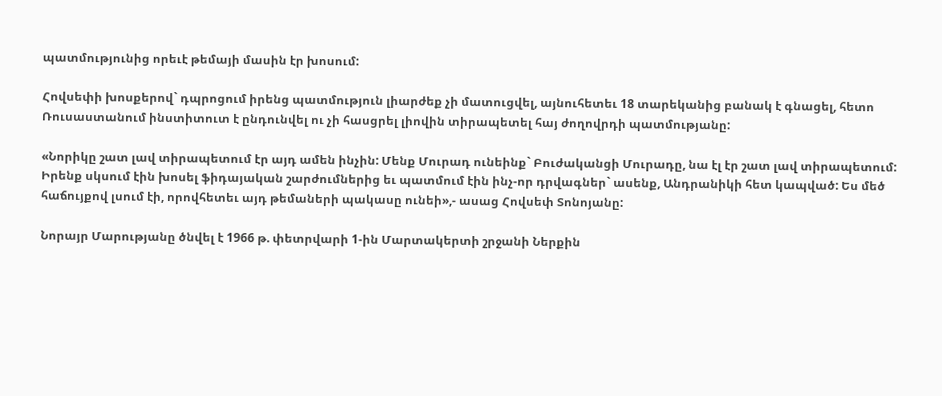պատմությունից որեւէ թեմայի մասին էր խոսում:

Հովսեփի խոսքերով` դպրոցում իրենց պատմություն լիարժեք չի մատուցվել, այնուհետեւ 18 տարեկանից բանակ է գնացել, հետո Ռուսաստանում ինստիտուտ է ընդունվել ու չի հասցրել լիովին տիրապետել հայ ժողովրդի պատմությանը:

«Նորիկը շատ լավ տիրապետում էր այդ ամեն ինչին: Մենք Մուրադ ունեինք` Բուժականցի Մուրադը, նա էլ էր շատ լավ տիրապետում: Իրենք սկսում էին խոսել ֆիդայական շարժումներից եւ պատմում էին ինչ-որ դրվագներ` ասենք, Անդրանիկի հետ կապված: Ես մեծ հաճույքով լսում էի, որովհետեւ այդ թեմաների պակասը ունեի»,- ասաց Հովսեփ Տոնոյանը:

Նորայր Մարությանը ծնվել է 1966 թ. փետրվարի 1-ին Մարտակերտի շրջանի Ներքին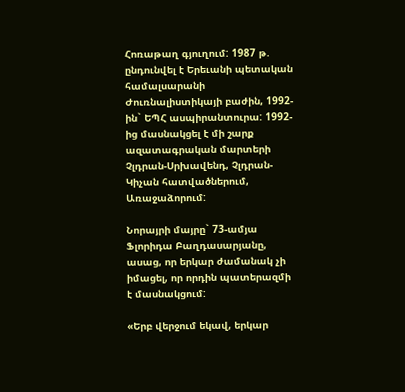Հոռաթաղ գյուղում: 1987 թ. ընդունվել է Երեւանի պետական համալսարանի Ժուռնալիստիկայի բաժին, 1992-ին` ԵՊՀ ասպիրանտուրա: 1992-ից մասնակցել է մի շարք ազատագրական մարտերի Չլդրան-Սրխավենդ, Չլդրան-Կիչան հատվածներում, Առաջաձորում:

Նորայրի մայրը` 73-ամյա Ֆլորիդա Բաղդասարյանը, ասաց, որ երկար ժամանակ չի իմացել, որ որդին պատերազմի է մասնակցում:

«Երբ վերջում եկավ, երկար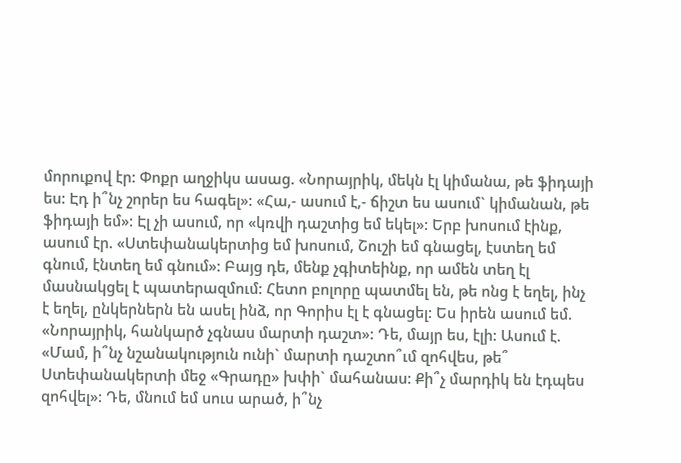մորուքով էր: Փոքր աղջիկս ասաց. «Նորայրիկ, մեկն էլ կիմանա, թե ֆիդայի ես: Էդ ի՞նչ շորեր ես հագել»: «Հա,- ասում է,- ճիշտ ես ասում` կիմանան, թե ֆիդայի եմ»: Էլ չի ասում, որ «կռվի դաշտից եմ եկել»: Երբ խոսում էինք, ասում էր. «Ստեփանակերտից եմ խոսում, Շուշի եմ գնացել, էստեղ եմ գնում, էնտեղ եմ գնում»: Բայց դե, մենք չգիտեինք, որ ամեն տեղ էլ մասնակցել է պատերազմում: Հետո բոլորը պատմել են, թե ոնց է եղել, ինչ է եղել, ընկերներն են ասել ինձ, որ Գորիս էլ է գնացել: Ես իրեն ասում եմ. «Նորայրիկ, հանկարծ չգնաս մարտի դաշտ»: Դե, մայր ես, էլի: Ասում է. «Մամ, ի՞նչ նշանակություն ունի` մարտի դաշտո՞ւմ զոհվես, թե՞ Ստեփանակերտի մեջ «Գրադը» խփի` մահանաս: Քի՞չ մարդիկ են էդպես զոհվել»: Դե, մնում եմ սուս արած, ի՞նչ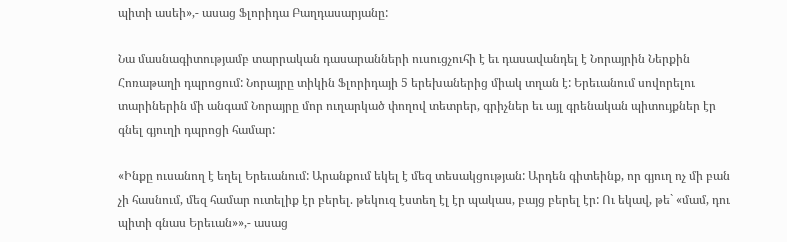պիտի ասեի»,- ասաց Ֆլորիդա Բաղդասարյանը:

Նա մասնագիտությամբ տարրական դասարանների ուսուցչուհի է եւ դասավանդել է Նորայրին Ներքին Հոռաթաղի դպրոցում: Նորայրը տիկին Ֆլորիդայի 5 երեխաներից միակ տղան է: Երեւանում սովորելու տարիներին մի անգամ Նորայրը մոր ուղարկած փողով տետրեր, գրիչներ եւ այլ գրենական պիտույքներ էր գնել գյուղի դպրոցի համար:

«Ինքը ուսանող է եղել Երեւանում: Արանքում եկել է մեզ տեսակցության: Արդեն գիտեինք, որ գյուղ ոչ մի բան չի հասնում, մեզ համար ուտելիք էր բերել. թեկուզ էստեղ էլ էր պակաս, բայց բերել էր: Ու եկավ, թե` «մամ, դու պիտի գնաս Երեւան»»,- ասաց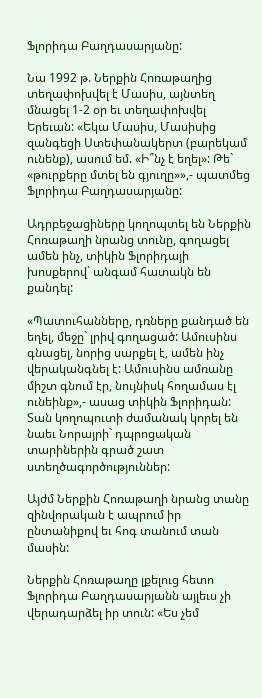Ֆլորիդա Բաղդասարյանը:

Նա 1992 թ. Ներքին Հոռաթաղից տեղափոխվել է Մասիս, այնտեղ մնացել 1-2 օր եւ տեղափոխվել Երեւան: «Եկա Մասիս, Մասիսից զանգեցի Ստեփանակերտ (բարեկամ ունենք), ասում եմ. «Ի՞նչ է եղել»: Թե` «թուրքերը մտել են գյուղը»»,- պատմեց Ֆլորիդա Բաղդասարյանը:

Ադրբեջացիները կողոպտել են Ներքին Հոռաթաղի նրանց տունը, գողացել ամեն ինչ, տիկին Ֆլորիդայի խոսքերով` անգամ հատակն են քանդել:

«Պատուհանները, դռները քանդած են եղել, մեջը` լրիվ գողացած: Ամուսինս գնացել, նորից սարքել է, ամեն ինչ վերականգնել է: Ամուսինս ամռանը միշտ գնում էր, նույնիսկ հողամաս էլ ունեինք»,- ասաց տիկին Ֆլորիդան: Տան կողոպուտի ժամանակ կորել են նաեւ Նորայրի` դպրոցական տարիներին գրած շատ ստեղծագործություններ:

Այժմ Ներքին Հոռաթաղի նրանց տանը զինվորական է ապրում իր ընտանիքով եւ հոգ տանում տան մասին:

Ներքին Հոռաթաղը լքելուց հետո Ֆլորիդա Բաղդասարյանն այլեւս չի վերադարձել իր տուն: «Ես չեմ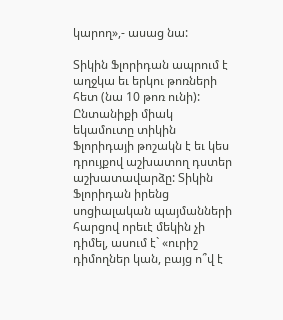կարող»,- ասաց նա:

Տիկին Ֆլորիդան ապրում է աղջկա եւ երկու թոռների հետ (նա 10 թոռ ունի): Ընտանիքի միակ եկամուտը տիկին Ֆլորիդայի թոշակն է եւ կես դրույքով աշխատող դստեր աշխատավարձը: Տիկին Ֆլորիդան իրենց սոցիալական պայմանների հարցով որեւէ մեկին չի դիմել, ասում է` «ուրիշ դիմողներ կան, բայց ո՞վ է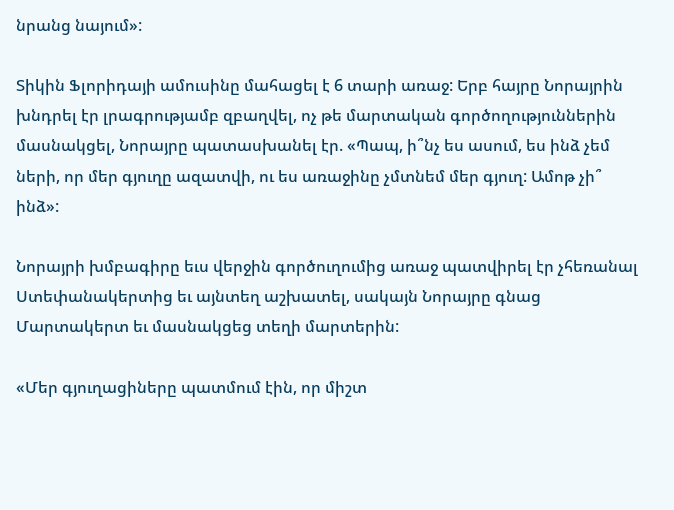նրանց նայում»:

Տիկին Ֆլորիդայի ամուսինը մահացել է 6 տարի առաջ: Երբ հայրը Նորայրին խնդրել էր լրագրությամբ զբաղվել, ոչ թե մարտական գործողություններին մասնակցել, Նորայրը պատասխանել էր. «Պապ, ի՞նչ ես ասում, ես ինձ չեմ ների, որ մեր գյուղը ազատվի, ու ես առաջինը չմտնեմ մեր գյուղ: Ամոթ չի՞ ինձ»:

Նորայրի խմբագիրը եւս վերջին գործուղումից առաջ պատվիրել էր չհեռանալ Ստեփանակերտից եւ այնտեղ աշխատել, սակայն Նորայրը գնաց Մարտակերտ եւ մասնակցեց տեղի մարտերին:

«Մեր գյուղացիները պատմում էին, որ միշտ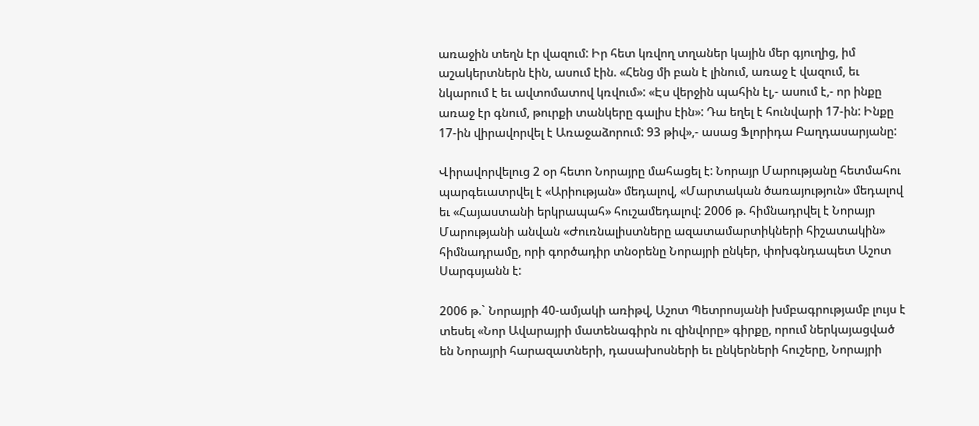առաջին տեղն էր վազում: Իր հետ կռվող տղաներ կային մեր գյուղից, իմ աշակերտներն էին, ասում էին. «Հենց մի բան է լինում, առաջ է վազում, եւ նկարում է եւ ավտոմատով կռվում»: «Էս վերջին պահին էլ,- ասում է,- որ ինքը առաջ էր գնում, թուրքի տանկերը գալիս էին»: Դա եղել է հունվարի 17-ին: Ինքը 17-ին վիրավորվել է Առաջաձորում: 93 թիվ»,- ասաց Ֆլորիդա Բաղդասարյանը:

Վիրավորվելուց 2 օր հետո Նորայրը մահացել է: Նորայր Մարությանը հետմահու պարգեւատրվել է «Արիության» մեդալով, «Մարտական ծառայություն» մեդալով եւ «Հայաստանի երկրապահ» հուշամեդալով: 2006 թ. հիմնադրվել է Նորայր Մարությանի անվան «Ժուռնալիստները ազատամարտիկների հիշատակին» հիմնադրամը, որի գործադիր տնօրենը Նորայրի ընկեր, փոխգնդապետ Աշոտ Սարգսյանն է:

2006 թ.` Նորայրի 40-ամյակի առիթվ, Աշոտ Պետրոսյանի խմբագրությամբ լույս է տեսել «Նոր Ավարայրի մատենագիրն ու զինվորը» գիրքը, որում ներկայացված են Նորայրի հարազատների, դասախոսների եւ ընկերների հուշերը, Նորայրի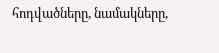հոդվածները, նամակները,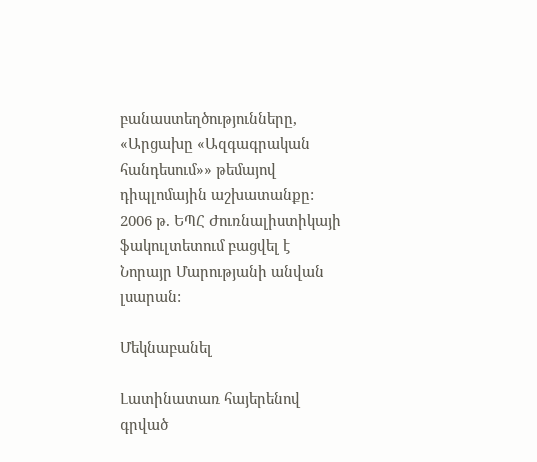բանաստեղծությունները, «Արցախը «Ազգագրական հանդեսում»» թեմայով դիպլոմային աշխատանքը: 2006 թ. ԵՊՀ Ժուռնալիստիկայի ֆակուլտետում բացվել է Նորայր Մարությանի անվան լսարան:

Մեկնաբանել

Լատինատառ հայերենով գրված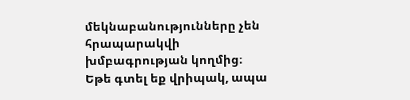մեկնաբանությունները չեն հրապարակվի խմբագրության կողմից։
Եթե գտել եք վրիպակ, ապա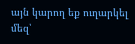այն կարող եք ուղարկել մեզ՝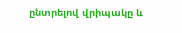ընտրելով վրիպակը և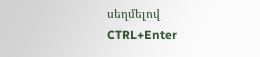սեղմելով CTRL+Enter